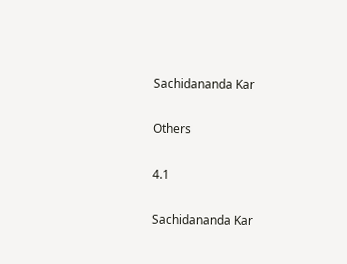Sachidananda Kar

Others

4.1

Sachidananda Kar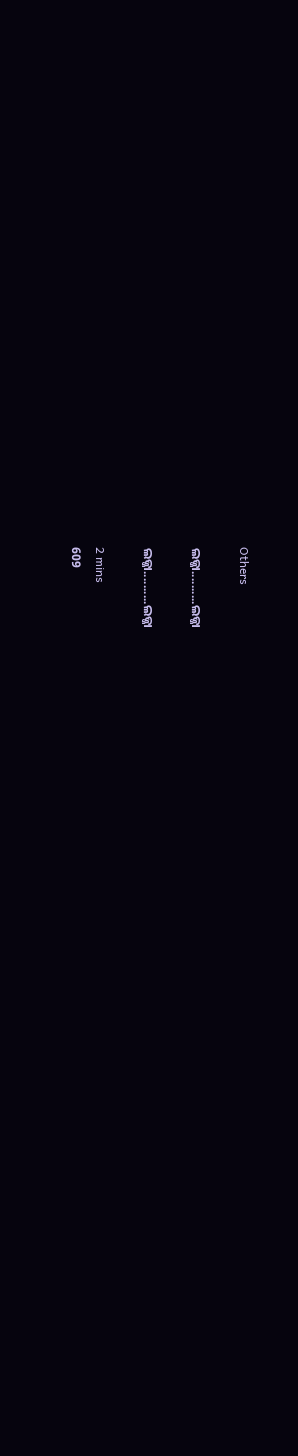Others

ଲଜ୍ଜା..........ଲଜ୍ଜା

ଲଜ୍ଜା..........ଲଜ୍ଜା

2 mins
609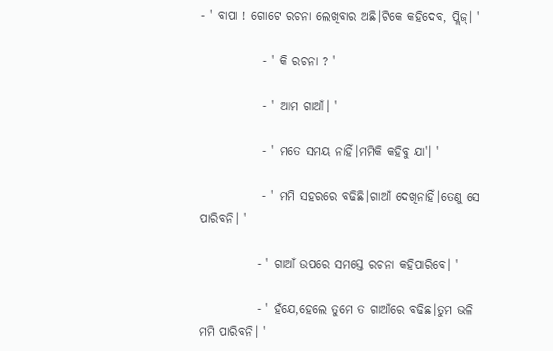- ' ବାପା ! ଗୋଟେ ରଚନା ଲେଖିବାର ଅଛି।ଟିକେ କହିଦେବ, ପ୍ଲିଜ୍। '

             - ' କି ରଚନା ? '

             - ' ଆମ ଗାଆଁ। '

             - ' ମତେ ସମୟ ନାହିଁ।ମମିକି କହିବୁ ଯା'। '

             - ' ମମି ସହରରେ ବଢିଛି।ଗାଆଁ ଦେଖିନାହିଁ।ତେଣୁ ସେ ପାରିବନି। '

            - ' ଗାଆଁ ଉପରେ ସମସ୍ତେ ରଚନା କହିପାରିବେ। '

            - ' ହଁଯେ,ହେଲେ ତୁମେ ତ ଗାଆଁରେ ବଢିଛ।ତୁମ ଭଳି ମମି ପାରିବନି। '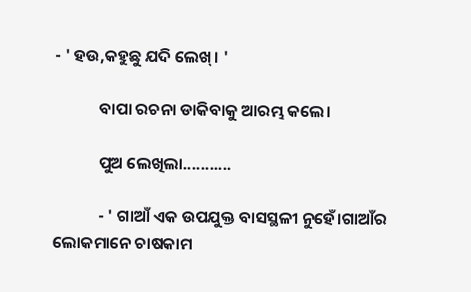- ' ହଉ,କହୁଛୁ ଯଦି ଲେଖ୍। '

            ବାପା ରଚନା ଡାକିବାକୁ ଆରମ୍ଭ କଲେ।

            ପୁଅ ଲେଖିଲା...........

            - ' ଗାଆଁ ଏକ ଉପଯୁକ୍ତ ବାସସ୍ଥଳୀ ନୁହେଁ।ଗାଆଁର ଲୋକମାନେ ଚାଷକାମ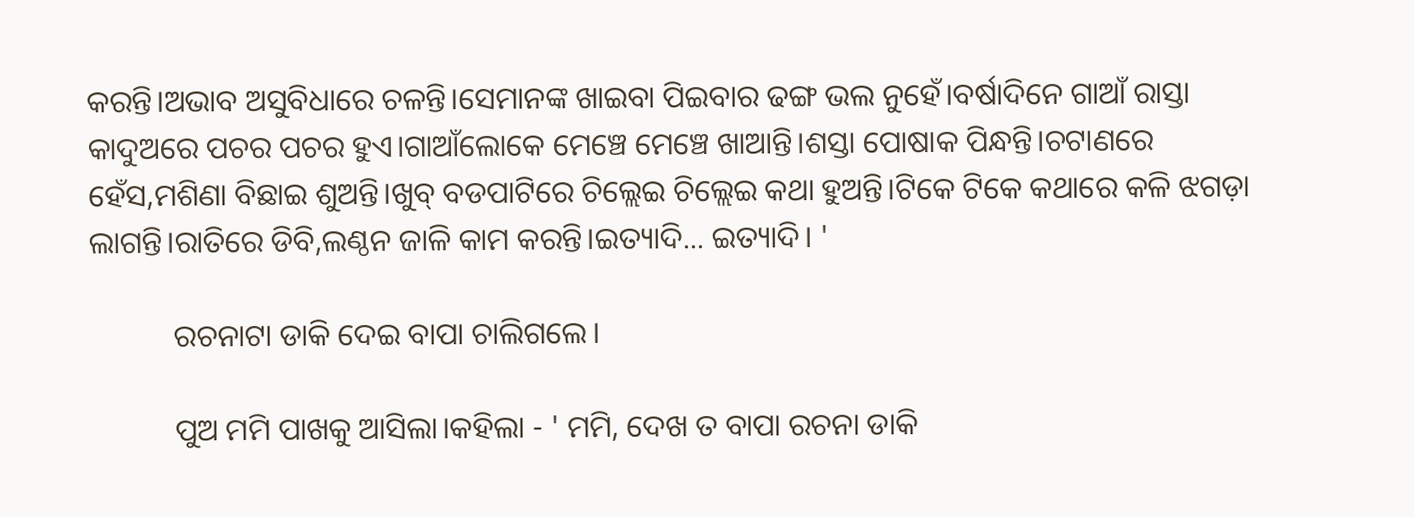କରନ୍ତି।ଅଭାବ ଅସୁବିଧାରେ ଚଳନ୍ତି।ସେମାନଙ୍କ ଖାଇବା ପିଇବାର ଢଙ୍ଗ ଭଲ ନୁହେଁ।ବର୍ଷାଦିନେ ଗାଆଁ ରାସ୍ତା କାଦୁଅରେ ପଚର ପଚର ହୁଏ।ଗାଆଁଲୋକେ ମେଞ୍ଚେ ମେଞ୍ଚେ ଖାଆନ୍ତି।ଶସ୍ତା ପୋଷାକ ପିନ୍ଧନ୍ତି।ଚଟାଣରେ ହେଁସ,ମଶିଣା ବିଛାଇ ଶୁଅନ୍ତି।ଖୁବ୍ ବଡପାଟିରେ ଚିଲ୍ଲେଇ ଚିଲ୍ଲେଇ କଥା ହୁଅନ୍ତି।ଟିକେ ଟିକେ କଥାରେ କଳି ଝଗଡ଼ା ଲାଗନ୍ତି।ରାତିରେ ଡିବି,ଲଣ୍ଠନ ଜାଳି କାମ କରନ୍ତି।ଇତ୍ୟାଦି... ଇତ୍ୟାଦି। '

           ରଚନାଟା ଡାକି ଦେଇ ବାପା ଚାଲିଗଲେ।

           ପୁଅ ମମି ପାଖକୁ ଆସିଲା।କହିଲା - ' ମମି, ଦେଖ ତ ବାପା ରଚନା ଡାକି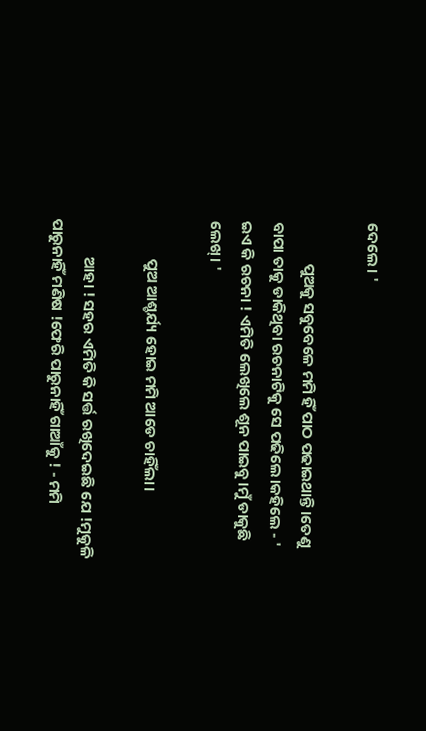ଦେଲେ। '

            ପୁଅକୁ ସବୁବେଳେ ମମି ହିଁ ପାଠ ପଢାଇଥାନ୍ତି।ତେଣୁ ବାପା ତାକୁ ଡାକିଥିବା ରଚନାଟିକୁ ସେ ପଢିଲେ।କହିଲେ - ' ଇଏ କି ରଚନା ! ଏମିତି ଲେଖିଲେ ଶୂନ ପାଇବୁ।ମୁଁ ଡାକୁଛି ଲେଖ୍। '

           ପୁଅ ଆଶ୍ଚର୍ଯ୍ୟ ହୋଇ ମମି ଆଡେ ଚାହିଁଲା।

           ଆହା ! ସହର ଏମିତି କି ସର୍ତ୍ତ ରଖିଦେଇଛି ଯେ !ମୁକୁଳି ପାରୁନାହିଁ ମଣିଷ !ଫେରି ପାରୁନାହିଁ ଗାଆଁକୁ ! - ମମି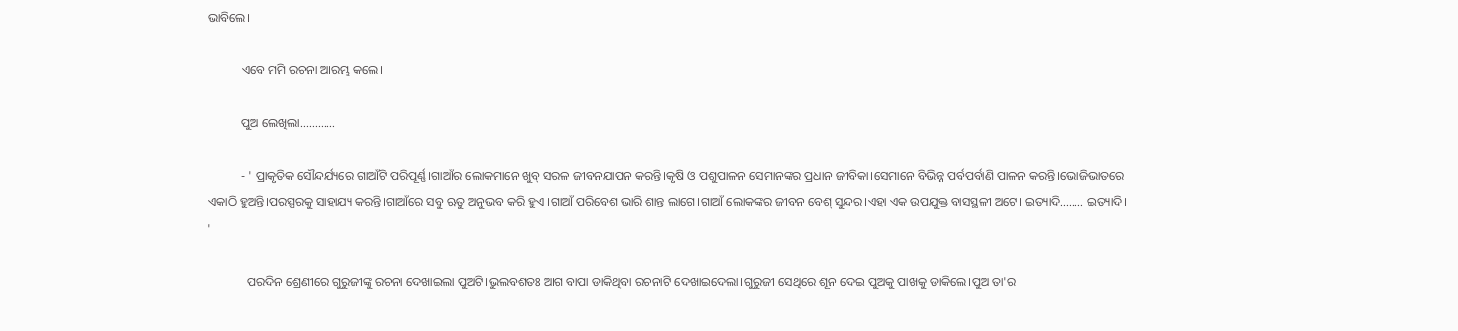ଭାବିଲେ।

           ଏବେ ମମି ରଚନା ଆରମ୍ଭ କଲେ।

           ପୁଅ ଲେଖିଲା............

           - ' ପ୍ରାକୃତିକ ସୌନ୍ଦର୍ଯ୍ୟରେ ଗାଆଁଟି ପରିପୂର୍ଣ୍ଣ।ଗାଆଁର ଲୋକମାନେ ଖୁବ୍ ସରଳ ଜୀବନଯାପନ କରନ୍ତି।କୃଷି ଓ ପଶୁପାଳନ ସେମାନଙ୍କର ପ୍ରଧାନ ଜୀବିକା।ସେମାନେ ବିଭିନ୍ନ ପର୍ବପର୍ବାଣି ପାଳନ କରନ୍ତି।ଭୋଜିଭାତରେ ଏକାଠି ହୁଅନ୍ତି।ପରସ୍ପରକୁ ସାହାଯ୍ୟ କରନ୍ତି।ଗାଆଁରେ ସବୁ ଋତୁ ଅନୁଭବ କରି ହୁଏ ।ଗାଆଁ ପରିବେଶ ଭାରି ଶାନ୍ତ ଲାଗେ।ଗାଆଁ ଲୋକଙ୍କର ଜୀବନ ବେଶ୍ ସୁନ୍ଦର।ଏହା ଏକ ଉପଯୁକ୍ତ ବାସସ୍ଥଳୀ ଅଟେ। ଇତ୍ୟାଦି........ ଇତ୍ୟାଦି। '

             ପରଦିନ ଶ୍ରେଣୀରେ ଗୁରୁଜୀଙ୍କୁ ରଚନା ଦେଖାଇଲା ପୁଅଟି।ଭୁଲବଶତଃ ଆଗ ବାପା ଡାକିଥିବା ରଚନାଟି ଦେଖାଇଦେଲା।ଗୁରୁଜୀ ସେଥିରେ ଶୂନ ଦେଇ ପୁଅକୁ ପାଖକୁ ଡାକିଲେ।ପୁଅ ତା'ର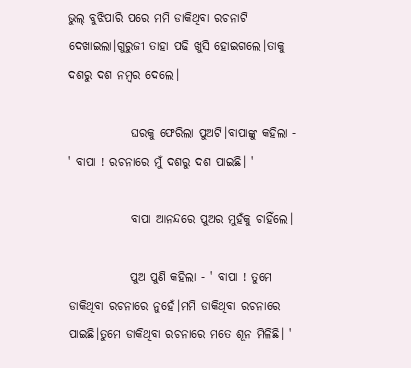ଭୁଲ୍ ବୁଝିପାରି ପରେ ମମି ଡାକିଥିବା ରଚନାଟି ଦେଖାଇଲା।ଗୁରୁଜୀ ତାହା ପଢି ଖୁସି ହୋଇଗଲେ।ତାକୁ ଦଶରୁ ଦଶ ନମ୍ବର ଦେଲେ।

             ଘରକୁ ଫେରିଲା ପୁଅଟି।ବାପାଙ୍କୁ କହିଲା - ' ବାପା ! ରଚନାରେ ମୁଁ ଦଶରୁ ଦଶ ପାଇଛି। '

             ବାପା ଆନନ୍ଦରେ ପୁଅର ମୁହଁକୁ ଚାହିଁଲେ।

             ପୁଅ ପୁଣି କହିଲା - ' ବାପା ! ତୁମେ ଡାକିଥିବା ରଚନାରେ ନୁହେଁ।ମମି ଡାକିଥିବା ରଚନାରେ ପାଇଛି।ତୁମେ ଡାକିଥିବା ରଚନାରେ ମତେ ଶୂନ ମିଳିଛି। '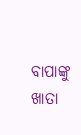ବାପାଙ୍କୁ ଖାତା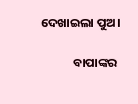ଦେଖାଇଲା ପୁଅ।

            ବାପାଙ୍କର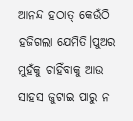ଆନନ୍ଦ ହଠାତ୍ କେଉଁଠି ହଜିଗଲା ଯେମିତି।ପୁଅର ମୁହଁକୁ ଚାହିଁବାକୁ ଆଉ ସାହସ ଜୁଟାଇ ପାରୁ ନ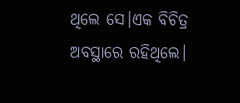ଥିଲେ ସେ।ଏକ ବିଚିତ୍ର ଅବସ୍ଥାରେ ରହିଥିଲେ।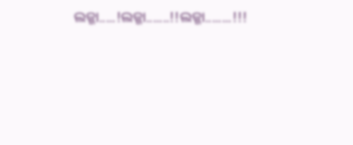ଲଜ୍ଜା.....!ଲଜ୍ଜା.......!!ଲଜ୍ଜା........!!!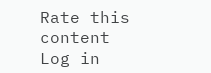Rate this content
Log in